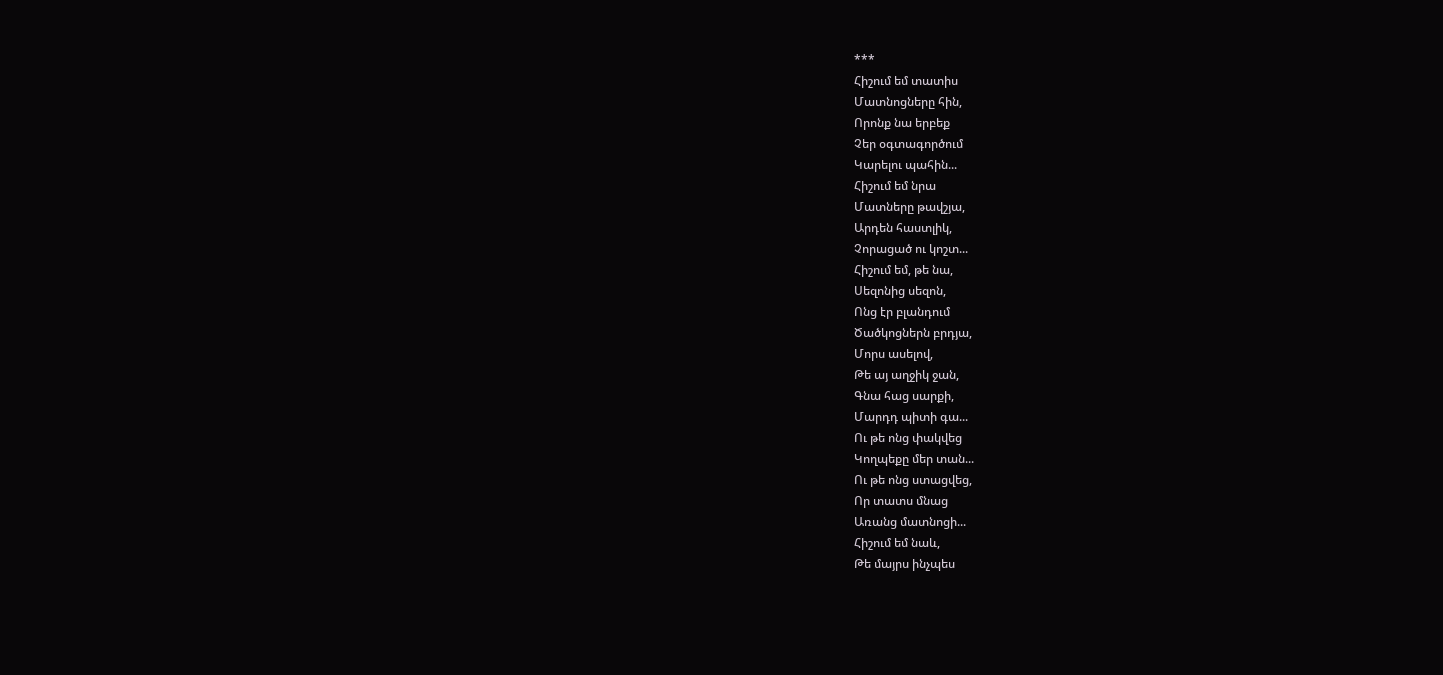***
Հիշում եմ տատիս
Մատնոցները հին,
Որոնք նա երբեք
Չեր օգտագործում
Կարելու պահին...
Հիշում եմ նրա
Մատները թավշյա,
Արդեն հաստլիկ,
Չորացած ու կոշտ...
Հիշում եմ, թե նա,
Սեզոնից սեզոն,
Ոնց էր բլանդում
Ծածկոցներն բրդյա,
Մորս ասելով,
Թե այ աղջիկ ջան,
Գնա հաց սարքի,
Մարդդ պիտի գա...
Ու թե ոնց փակվեց
Կողպեքը մեր տան...
Ու թե ոնց ստացվեց,
Որ տատս մնաց
Առանց մատնոցի...
Հիշում եմ նաև,
Թե մայրս ինչպես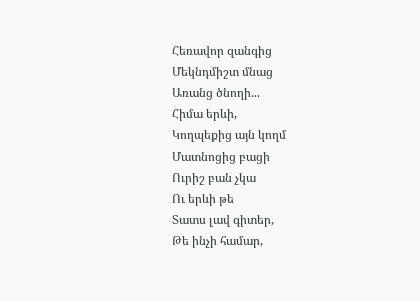Հեռավոր զանգից
Մեկնդմիշտ մնաց
Առանց ծնողի...
Հիմա երևի,
Կողպեքից այն կողմ
Մատնոցից բացի
Ուրիշ բան չկա
Ու երևի թե
Տատս լավ գիտեր,
Թե ինչի համար,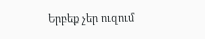Երբեք չեր ուզում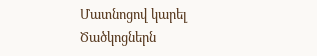Մատնոցով կարել
Ծածկոցներն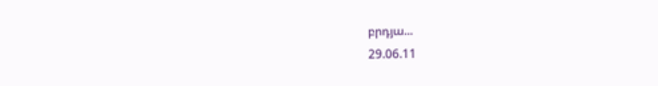բրդյա...
29.06.11